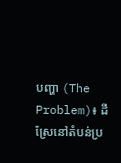បញ្ហា (The Problem)៖ ដីស្រែនៅតំបន់ប្រ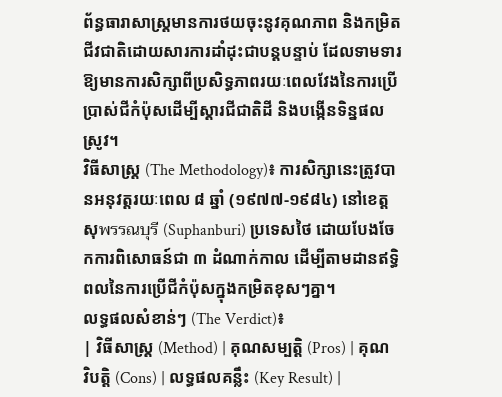ព័ន្ធធារាសាស្ត្រមានការថយចុះនូវគុណភាព និងកម្រិតជីវជាតិដោយសារការដាំដុះជាបន្តបន្ទាប់ ដែលទាមទារឱ្យមានការសិក្សាពីប្រសិទ្ធភាពរយៈពេលវែងនៃការប្រើប្រាស់ជីកំប៉ុសដើម្បីស្ដារជីជាតិដី និងបង្កើនទិន្នផលស្រូវ។
វិធីសាស្ត្រ (The Methodology)៖ ការសិក្សានេះត្រូវបានអនុវត្តរយៈពេល ៨ ឆ្នាំ (១៩៧៧-១៩៨៤) នៅខេត្តសុพรรณบุรี (Suphanburi) ប្រទេសថៃ ដោយបែងចែកការពិសោធន៍ជា ៣ ដំណាក់កាល ដើម្បីតាមដានឥទ្ធិពលនៃការប្រើជីកំប៉ុសក្នុងកម្រិតខុសៗគ្នា។
លទ្ធផលសំខាន់ៗ (The Verdict)៖
| វិធីសាស្ត្រ (Method) | គុណសម្បត្តិ (Pros) | គុណវិបត្តិ (Cons) | លទ្ធផលគន្លឹះ (Key Result) |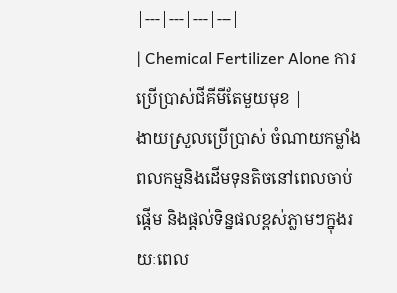|---|---|---|---|
| Chemical Fertilizer Alone ការប្រើប្រាស់ជីគីមីតែមួយមុខ |
ងាយស្រួលប្រើប្រាស់ ចំណាយកម្លាំងពលកម្មនិងដើមទុនតិចនៅពេលចាប់ផ្តើម និងផ្តល់ទិន្នផលខ្ពស់ភ្លាមៗក្នុងរយៈពេល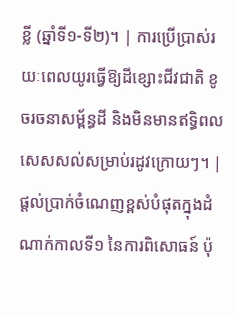ខ្លី (ឆ្នាំទី១-ទី២)។ | ការប្រើប្រាស់រយៈពេលយូរធ្វើឱ្យដីខ្សោះជីវជាតិ ខូចរចនាសម្ព័ន្ធដី និងមិនមានឥទ្ធិពលសេសសល់សម្រាប់រដូវក្រោយៗ។ | ផ្តល់ប្រាក់ចំណេញខ្ពស់បំផុតក្នុងដំណាក់កាលទី១ នៃការពិសោធន៍ ប៉ុ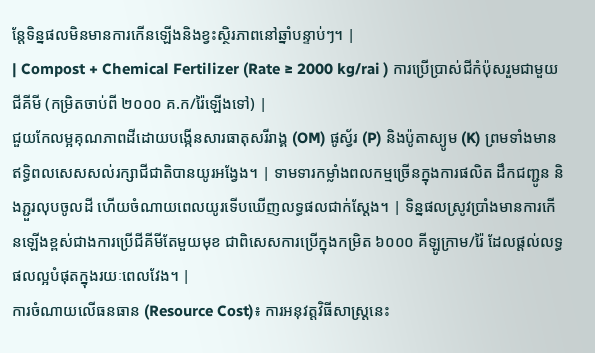ន្តែទិន្នផលមិនមានការកើនឡើងនិងខ្វះស្ថិរភាពនៅឆ្នាំបន្ទាប់ៗ។ |
| Compost + Chemical Fertilizer (Rate ≥ 2000 kg/rai ) ការប្រើប្រាស់ជីកំប៉ុសរួមជាមួយជីគីមី (កម្រិតចាប់ពី ២០០០ គ.ក/រ៉ៃឡើងទៅ) |
ជួយកែលម្អគុណភាពដីដោយបង្កើនសារធាតុសរីរាង្គ (OM) ផូស្វ័រ (P) និងប៉ូតាស្យូម (K) ព្រមទាំងមានឥទ្ធិពលសេសសល់រក្សាជីជាតិបានយូរអង្វែង។ | ទាមទារកម្លាំងពលកម្មច្រើនក្នុងការផលិត ដឹកជញ្ជូន និងភ្ជួរលុបចូលដី ហើយចំណាយពេលយូរទើបឃើញលទ្ធផលជាក់ស្តែង។ | ទិន្នផលស្រូវប្រាំងមានការកើនឡើងខ្ពស់ជាងការប្រើជីគីមីតែមួយមុខ ជាពិសេសការប្រើក្នុងកម្រិត ៦០០០ គីឡូក្រាម/រ៉ៃ ដែលផ្តល់លទ្ធផលល្អបំផុតក្នុងរយៈពេលវែង។ |
ការចំណាយលើធនធាន (Resource Cost)៖ ការអនុវត្តវិធីសាស្ត្រនេះ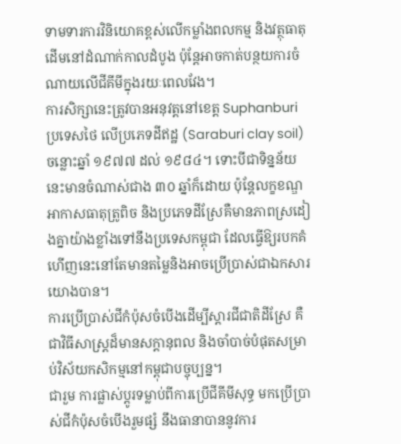ទាមទារការវិនិយោគខ្ពស់លើកម្លាំងពលកម្ម និងវត្ថុធាតុដើមនៅដំណាក់កាលដំបូង ប៉ុន្តែអាចកាត់បន្ថយការចំណាយលើជីគីមីក្នុងរយៈពេលវែង។
ការសិក្សានេះត្រូវបានអនុវត្តនៅខេត្ត Suphanburi ប្រទេសថៃ លើប្រភេទដីឥដ្ឋ (Saraburi clay soil) ចន្លោះឆ្នាំ ១៩៧៧ ដល់ ១៩៨៤។ ទោះបីជាទិន្នន័យនេះមានចំណាស់ជាង ៣០ ឆ្នាំក៏ដោយ ប៉ុន្តែលក្ខខណ្ឌអាកាសធាតុត្រូពិច និងប្រភេទដីស្រែគឺមានភាពស្រដៀងគ្នាយ៉ាងខ្លាំងទៅនឹងប្រទេសកម្ពុជា ដែលធ្វើឱ្យរបកគំហើញនេះនៅតែមានតម្លៃនិងអាចប្រើប្រាស់ជាឯកសារយោងបាន។
ការប្រើប្រាស់ជីកំប៉ុសចំបើងដើម្បីស្ដារជីជាតិដីស្រែ គឺជាវិធីសាស្ត្រដ៏មានសក្តានុពល និងចាំបាច់បំផុតសម្រាប់វិស័យកសិកម្មនៅកម្ពុជាបច្ចុប្បន្ន។
ជារួម ការផ្លាស់ប្តូរទម្លាប់ពីការប្រើជីគីមីសុទ្ធ មកប្រើប្រាស់ជីកំប៉ុសចំបើងរួមផ្សំ នឹងធានាបាននូវការ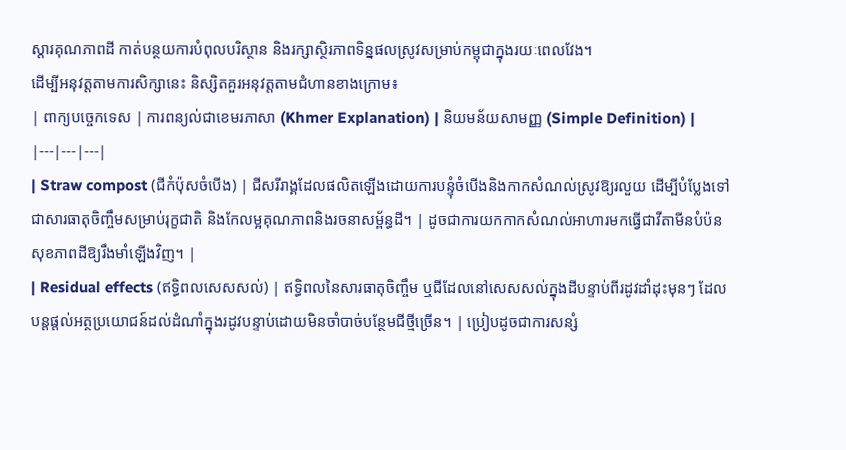ស្ដារគុណភាពដី កាត់បន្ថយការបំពុលបរិស្ថាន និងរក្សាស្ថិរភាពទិន្នផលស្រូវសម្រាប់កម្ពុជាក្នុងរយៈពេលវែង។
ដើម្បីអនុវត្តតាមការសិក្សានេះ និស្សិតគួរអនុវត្តតាមជំហានខាងក្រោម៖
| ពាក្យបច្ចេកទេស | ការពន្យល់ជាខេមរភាសា (Khmer Explanation) | និយមន័យសាមញ្ញ (Simple Definition) |
|---|---|---|
| Straw compost (ជីកំប៉ុសចំបើង) | ជីសរីរាង្គដែលផលិតឡើងដោយការបន្ទុំចំបើងនិងកាកសំណល់ស្រូវឱ្យរលួយ ដើម្បីបំប្លែងទៅជាសារធាតុចិញ្ចឹមសម្រាប់រុក្ខជាតិ និងកែលម្អគុណភាពនិងរចនាសម្ព័ន្ធដី។ | ដូចជាការយកកាកសំណល់អាហារមកធ្វើជាវីតាមីនបំប៉នសុខភាពដីឱ្យរឹងមាំឡើងវិញ។ |
| Residual effects (ឥទ្ធិពលសេសសល់) | ឥទ្ធិពលនៃសារធាតុចិញ្ចឹម ឬជីដែលនៅសេសសល់ក្នុងដីបន្ទាប់ពីរដូវដាំដុះមុនៗ ដែលបន្តផ្តល់អត្ថប្រយោជន៍ដល់ដំណាំក្នុងរដូវបន្ទាប់ដោយមិនចាំបាច់បន្ថែមជីថ្មីច្រើន។ | ប្រៀបដូចជាការសន្សំ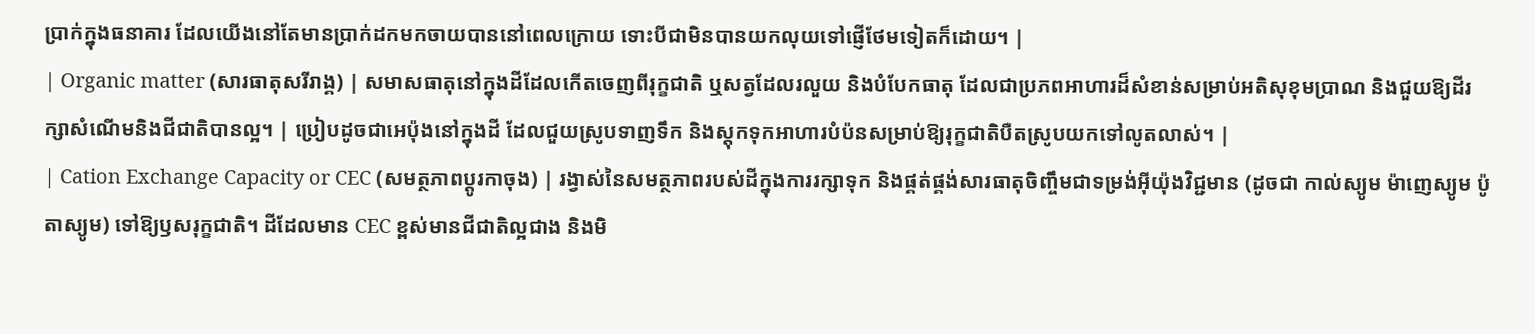ប្រាក់ក្នុងធនាគារ ដែលយើងនៅតែមានប្រាក់ដកមកចាយបាននៅពេលក្រោយ ទោះបីជាមិនបានយកលុយទៅផ្ញើថែមទៀតក៏ដោយ។ |
| Organic matter (សារធាតុសរីរាង្គ) | សមាសធាតុនៅក្នុងដីដែលកើតចេញពីរុក្ខជាតិ ឬសត្វដែលរលួយ និងបំបែកធាតុ ដែលជាប្រភពអាហារដ៏សំខាន់សម្រាប់អតិសុខុមប្រាណ និងជួយឱ្យដីរក្សាសំណើមនិងជីជាតិបានល្អ។ | ប្រៀបដូចជាអេប៉ុងនៅក្នុងដី ដែលជួយស្រូបទាញទឹក និងស្តុកទុកអាហារបំប៉នសម្រាប់ឱ្យរុក្ខជាតិបឺតស្រូបយកទៅលូតលាស់។ |
| Cation Exchange Capacity or CEC (សមត្ថភាពប្តូរកាចុង) | រង្វាស់នៃសមត្ថភាពរបស់ដីក្នុងការរក្សាទុក និងផ្គត់ផ្គង់សារធាតុចិញ្ចឹមជាទម្រង់អ៊ីយ៉ុងវិជ្ជមាន (ដូចជា កាល់ស្យូម ម៉ាញេស្យូម ប៉ូតាស្យូម) ទៅឱ្យឫសរុក្ខជាតិ។ ដីដែលមាន CEC ខ្ពស់មានជីជាតិល្អជាង និងមិ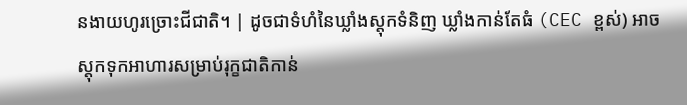នងាយហូរច្រោះជីជាតិ។ | ដូចជាទំហំនៃឃ្លាំងស្តុកទំនិញ ឃ្លាំងកាន់តែធំ (CEC ខ្ពស់) អាចស្តុកទុកអាហារសម្រាប់រុក្ខជាតិកាន់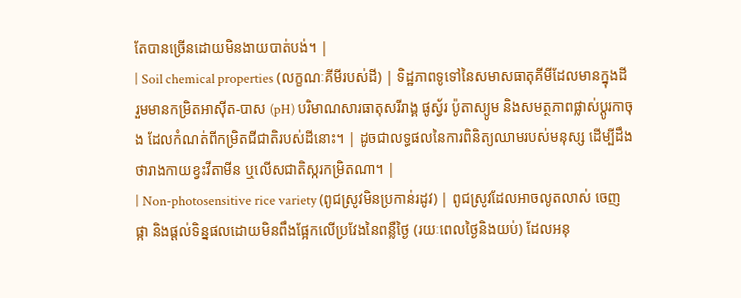តែបានច្រើនដោយមិនងាយបាត់បង់។ |
| Soil chemical properties (លក្ខណៈគីមីរបស់ដី) | ទិដ្ឋភាពទូទៅនៃសមាសធាតុគីមីដែលមានក្នុងដី រួមមានកម្រិតអាស៊ីត-បាស (pH) បរិមាណសារធាតុសរីរាង្គ ផូស្វ័រ ប៉ូតាស្យូម និងសមត្ថភាពផ្លាស់ប្តូរកាចុង ដែលកំណត់ពីកម្រិតជីជាតិរបស់ដីនោះ។ | ដូចជាលទ្ធផលនៃការពិនិត្យឈាមរបស់មនុស្ស ដើម្បីដឹងថារាងកាយខ្វះវីតាមីន ឬលើសជាតិស្ករកម្រិតណា។ |
| Non-photosensitive rice variety (ពូជស្រូវមិនប្រកាន់រដូវ) | ពូជស្រូវដែលអាចលូតលាស់ ចេញផ្កា និងផ្តល់ទិន្នផលដោយមិនពឹងផ្អែកលើប្រវែងនៃពន្លឺថ្ងៃ (រយៈពេលថ្ងៃនិងយប់) ដែលអនុ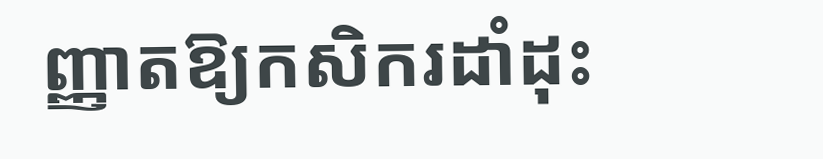ញ្ញាតឱ្យកសិករដាំដុះ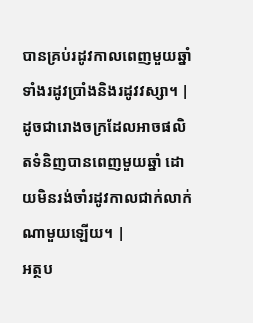បានគ្រប់រដូវកាលពេញមួយឆ្នាំ ទាំងរដូវប្រាំងនិងរដូវវស្សា។ | ដូចជារោងចក្រដែលអាចផលិតទំនិញបានពេញមួយឆ្នាំ ដោយមិនរង់ចាំរដូវកាលជាក់លាក់ណាមួយឡើយ។ |
អត្ថប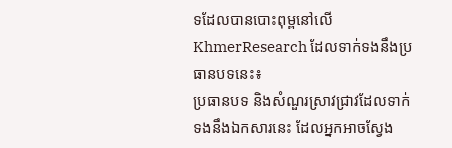ទដែលបានបោះពុម្ពនៅលើ KhmerResearch ដែលទាក់ទងនឹងប្រធានបទនេះ៖
ប្រធានបទ និងសំណួរស្រាវជ្រាវដែលទាក់ទងនឹងឯកសារនេះ ដែលអ្នកអាចស្វែង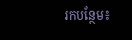រកបន្ថែម៖